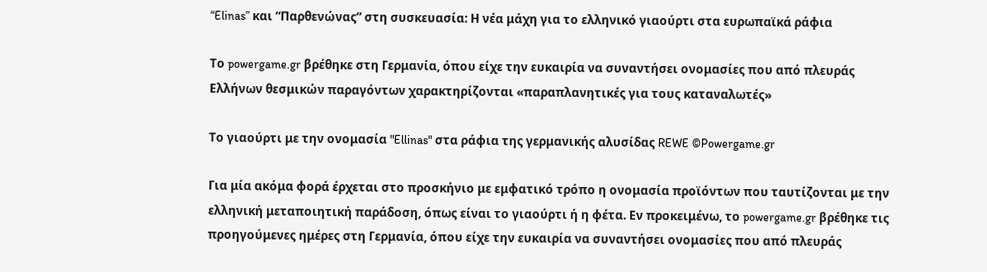“Elinas” και “Παρθενώνας” στη συσκευασία: Η νέα μάχη για το ελληνικό γιαούρτι στα ευρωπαϊκά ράφια

Το powergame.gr βρέθηκε στη Γερμανία, όπου είχε την ευκαιρία να συναντήσει ονομασίες που από πλευράς Ελλήνων θεσμικών παραγόντων χαρακτηρίζονται «παραπλανητικές για τους καταναλωτές»

Το γιαούρτι με την ονομασία "Ellinas" στα ράφια της γερμανικής αλυσίδας REWE ©Powergame.gr

Για μία ακόμα φορά έρχεται στο προσκήνιο με εμφατικό τρόπο η ονομασία προϊόντων που ταυτίζονται με την ελληνική μεταποιητική παράδοση, όπως είναι το γιαούρτι ή η φέτα. Εν προκειμένω, το powergame.gr βρέθηκε τις προηγούμενες ημέρες στη Γερμανία, όπου είχε την ευκαιρία να συναντήσει ονομασίες που από πλευράς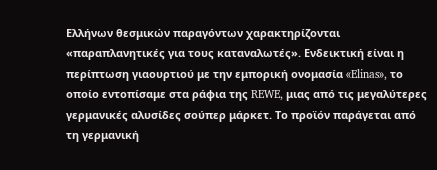Ελλήνων θεσμικών παραγόντων χαρακτηρίζονται «παραπλανητικές για τους καταναλωτές». Ενδεικτική είναι η περίπτωση γιαουρτιού με την εμπορική ονομασία «Elinas», το οποίο εντοπίσαμε στα ράφια της REWE, μιας από τις μεγαλύτερες γερμανικές αλυσίδες σούπερ μάρκετ. Το προϊόν παράγεται από τη γερμανική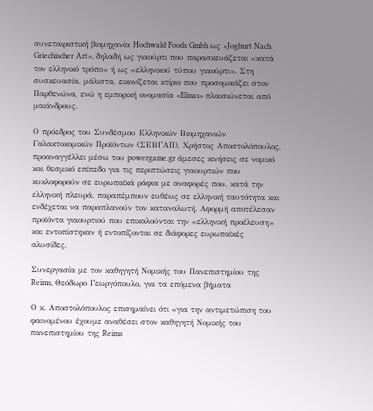συνεταιριστική βιομηχανία Hochwald Foods Gmbh ως «Joghurt Nach Griechischer Art», δηλαδή ως γιαούρτι που παρασκευάζεται «κατά τον ελληνικό τρόπο» ή ως «ελληνικού τύπου γιαούρτι». Στη συσκευασία, μάλιστα, εικονίζεται κτίριο που προσομοιάζει στον Παρθενώνα, ενώ η εμπορική ονομασία «Elinas» πλαισιώνεται από μαιάνδρους.

Ο πρόεδρος του Συνδέσμου Ελληνικών Βιομηχανιών Γαλακτοκομικών Προϊόντων (ΣΕΒΓΑΠ), Χρήστος Αποστολόπουλος, προαναγγέλλει μέσω του powergame.gr άμεσες κινήσεις σε νομικό και θεσμικό επίπεδο για τις περιπτώσεις γιαουρτιών που κυκλοφορούν σε ευρωπαϊκά ράφια με αναφορές που, κατά την ελληνική πλευρά, παραπέμπουν ευθέως σε ελληνική ταυτότητα και ενδέχεται να παραπλανούν τον καταναλωτή. Αφορμή αποτέλεσαν προϊόντα γιαουρτιού που επικαλούνται την «ελληνική προέλευση» και εντοπίστηκαν ή εντοπίζονται σε διάφορες ευρωπαϊκές αλυσίδες.

Συνεργασία με τον καθηγητή Νομικής του Πανεπιστημίου της Reims, Θεόδωρο Γεωργόπουλο, για τα επόμενα βήματα

Ο κ. Αποστολόπουλος επισημαίνει ότι «για την αντιμετώπιση του φαινομένου έχουμε αναθέσει στον καθηγητή Νομικής του πανεπιστημίου της Reims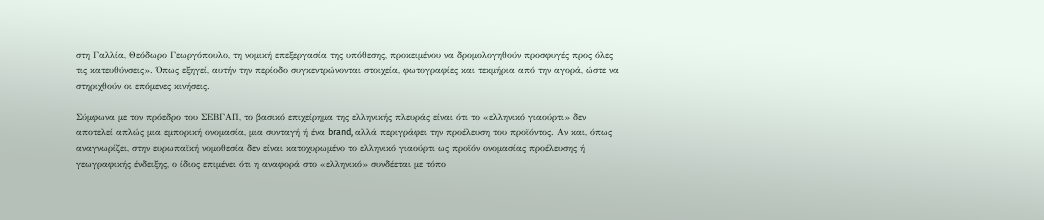στη Γαλλία, Θεόδωρο Γεωργόπουλο, τη νομική επεξεργασία της υπόθεσης, προκειμένου να δρομολογηθούν προσφυγές προς όλες τις κατευθύνσεις». Όπως εξηγεί, αυτήν την περίοδο συγκεντρώνονται στοιχεία, φωτογραφίες και τεκμήρια από την αγορά, ώστε να στηριχθούν οι επόμενες κινήσεις.

Σύμφωνα με τον πρόεδρο του ΣΕΒΓΑΠ, το βασικό επιχείρημα της ελληνικής πλευράς είναι ότι το «ελληνικό γιαούρτι» δεν αποτελεί απλώς μια εμπορική ονομασία, μια συνταγή ή ένα brand, αλλά περιγράφει την προέλευση του προϊόντος. Αν και, όπως αναγνωρίζει, στην ευρωπαϊκή νομοθεσία δεν είναι κατοχυρωμένο το ελληνικό γιαούρτι ως προϊόν ονομασίας προέλευσης ή γεωγραφικής ένδειξης, ο ίδιος επιμένει ότι η αναφορά στο «ελληνικό» συνδέεται με τόπο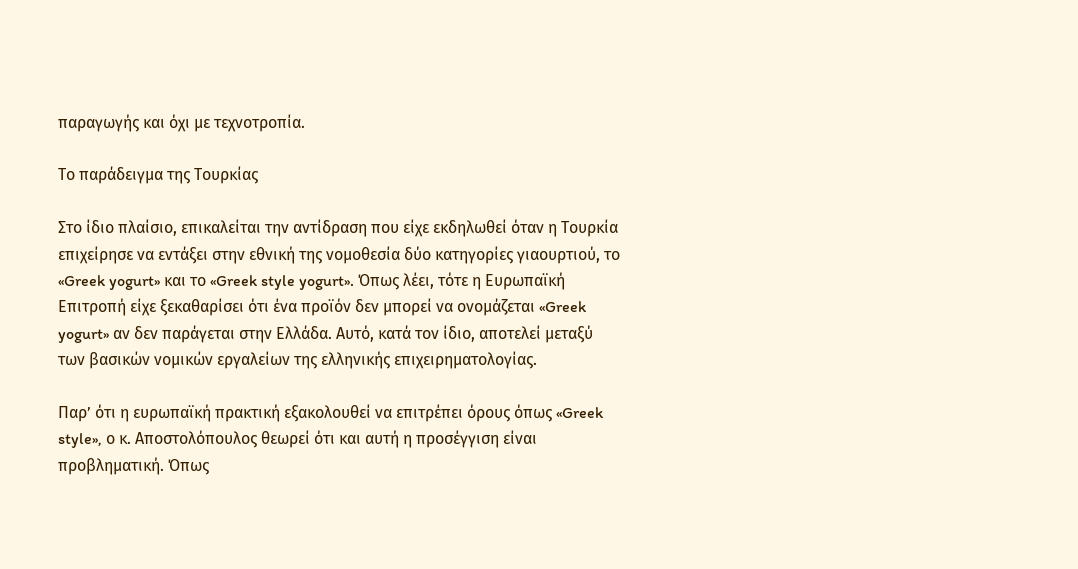παραγωγής και όχι με τεχνοτροπία.

Το παράδειγμα της Τουρκίας

Στο ίδιο πλαίσιο, επικαλείται την αντίδραση που είχε εκδηλωθεί όταν η Τουρκία επιχείρησε να εντάξει στην εθνική της νομοθεσία δύο κατηγορίες γιαουρτιού, το «Greek yogurt» και το «Greek style yogurt». Όπως λέει, τότε η Ευρωπαϊκή Επιτροπή είχε ξεκαθαρίσει ότι ένα προϊόν δεν μπορεί να ονομάζεται «Greek yogurt» αν δεν παράγεται στην Ελλάδα. Αυτό, κατά τον ίδιο, αποτελεί μεταξύ των βασικών νομικών εργαλείων της ελληνικής επιχειρηματολογίας.

Παρ’ ότι η ευρωπαϊκή πρακτική εξακολουθεί να επιτρέπει όρους όπως «Greek style», ο κ. Αποστολόπουλος θεωρεί ότι και αυτή η προσέγγιση είναι προβληματική. Όπως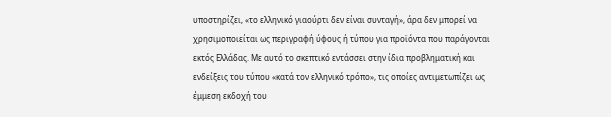υποστηρίζει, «το ελληνικό γιαούρτι δεν είναι συνταγή», άρα δεν μπορεί να χρησιμοποιείται ως περιγραφή ύφους ή τύπου για προϊόντα που παράγονται εκτός Ελλάδας. Με αυτό το σκεπτικό εντάσσει στην ίδια προβληματική και ενδείξεις του τύπου «κατά τον ελληνικό τρόπο», τις οποίες αντιμετωπίζει ως έμμεση εκδοχή του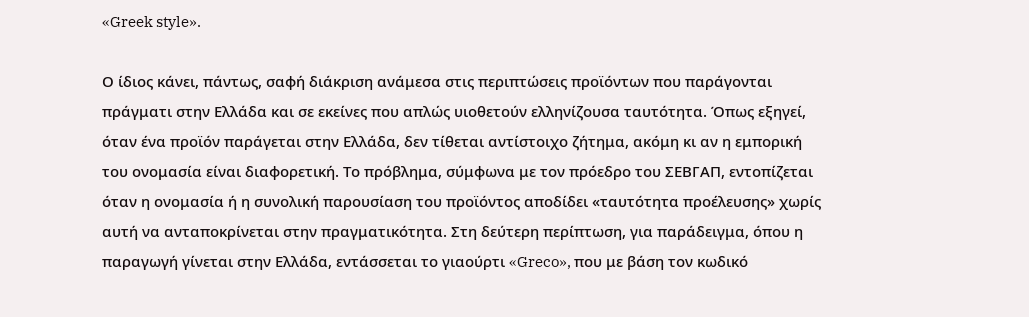«Greek style».

Ο ίδιος κάνει, πάντως, σαφή διάκριση ανάμεσα στις περιπτώσεις προϊόντων που παράγονται πράγματι στην Ελλάδα και σε εκείνες που απλώς υιοθετούν ελληνίζουσα ταυτότητα. Όπως εξηγεί, όταν ένα προϊόν παράγεται στην Ελλάδα, δεν τίθεται αντίστοιχο ζήτημα, ακόμη κι αν η εμπορική του ονομασία είναι διαφορετική. Το πρόβλημα, σύμφωνα με τον πρόεδρο του ΣΕΒΓΑΠ, εντοπίζεται όταν η ονομασία ή η συνολική παρουσίαση του προϊόντος αποδίδει «ταυτότητα προέλευσης» χωρίς αυτή να ανταποκρίνεται στην πραγματικότητα. Στη δεύτερη περίπτωση, για παράδειγμα, όπου η παραγωγή γίνεται στην Ελλάδα, εντάσσεται το γιαούρτι «Greco», που με βάση τον κωδικό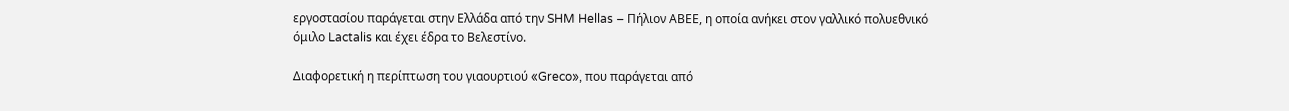εργοστασίου παράγεται στην Ελλάδα από την SHM Hellas – Πήλιον ΑΒΕΕ, η οποία ανήκει στον γαλλικό πολυεθνικό όμιλο Lactalis και έχει έδρα το Βελεστίνο.

Διαφορετική η περίπτωση του γιαουρτιού «Greco», που παράγεται από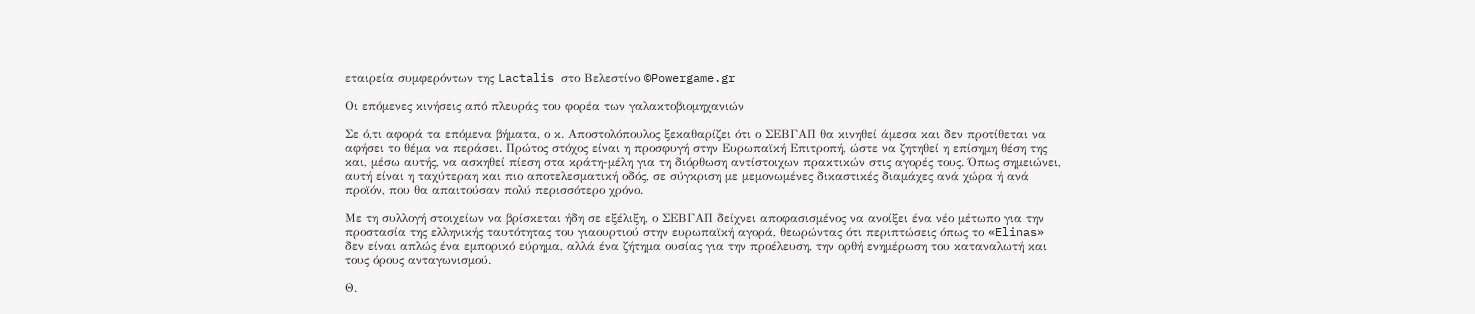εταιρεία συμφερόντων της Lactalis στο Βελεστίνο ©Powergame.gr

Οι επόμενες κινήσεις από πλευράς του φορέα των γαλακτοβιομηχανιών

Σε ό,τι αφορά τα επόμενα βήματα, ο κ. Αποστολόπουλος ξεκαθαρίζει ότι ο ΣΕΒΓΑΠ θα κινηθεί άμεσα και δεν προτίθεται να αφήσει το θέμα να περάσει. Πρώτος στόχος είναι η προσφυγή στην Ευρωπαϊκή Επιτροπή, ώστε να ζητηθεί η επίσημη θέση της και, μέσω αυτής, να ασκηθεί πίεση στα κράτη-μέλη για τη διόρθωση αντίστοιχων πρακτικών στις αγορές τους. Όπως σημειώνει, αυτή είναι η ταχύτεραη και πιο αποτελεσματική οδός, σε σύγκριση με μεμονωμένες δικαστικές διαμάχες ανά χώρα ή ανά προϊόν, που θα απαιτούσαν πολύ περισσότερο χρόνο.

Με τη συλλογή στοιχείων να βρίσκεται ήδη σε εξέλιξη, ο ΣΕΒΓΑΠ δείχνει αποφασισμένος να ανοίξει ένα νέο μέτωπο για την προστασία της ελληνικής ταυτότητας του γιαουρτιού στην ευρωπαϊκή αγορά, θεωρώντας ότι περιπτώσεις όπως το «Elinas» δεν είναι απλώς ένα εμπορικό εύρημα, αλλά ένα ζήτημα ουσίας για την προέλευση, την ορθή ενημέρωση του καταναλωτή και τους όρους ανταγωνισμού.

Θ.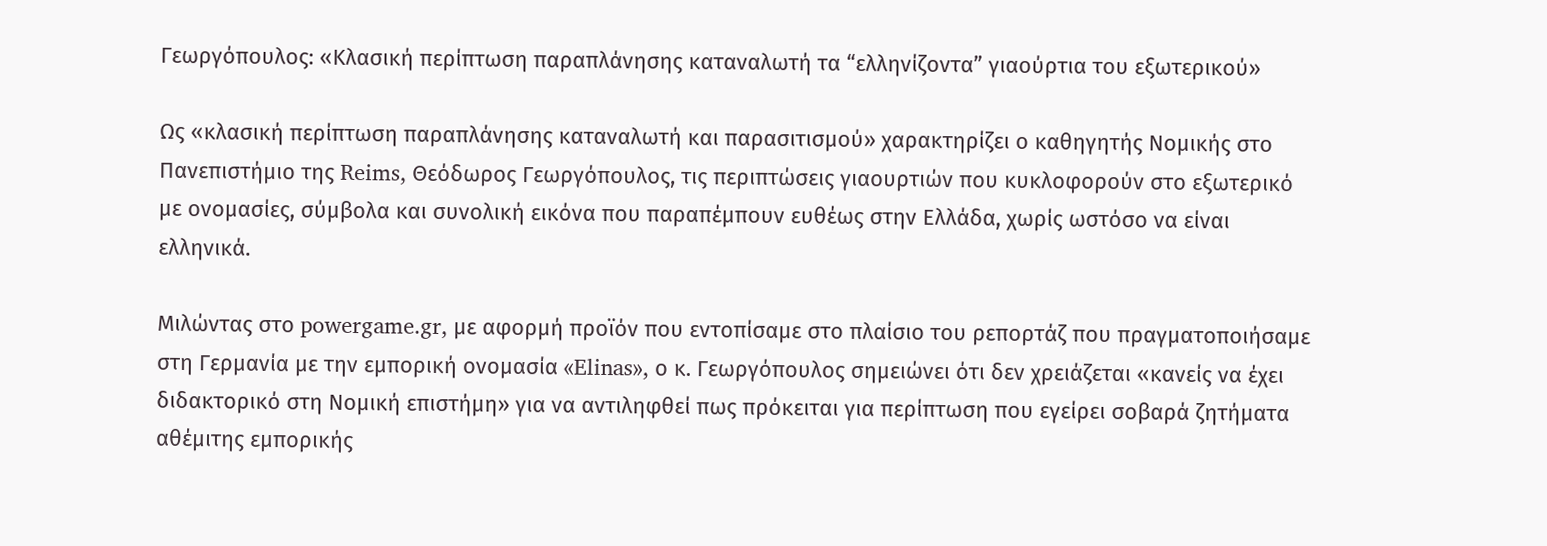Γεωργόπουλος: «Κλασική περίπτωση παραπλάνησης καταναλωτή τα “ελληνίζοντα” γιαούρτια του εξωτερικού»

Ως «κλασική περίπτωση παραπλάνησης καταναλωτή και παρασιτισμού» χαρακτηρίζει ο καθηγητής Νομικής στο Πανεπιστήμιο της Reims, Θεόδωρος Γεωργόπουλος, τις περιπτώσεις γιαουρτιών που κυκλοφορούν στο εξωτερικό με ονομασίες, σύμβολα και συνολική εικόνα που παραπέμπουν ευθέως στην Ελλάδα, χωρίς ωστόσο να είναι ελληνικά.

Μιλώντας στο powergame.gr, με αφορμή προϊόν που εντοπίσαμε στο πλαίσιο του ρεπορτάζ που πραγματοποιήσαμε στη Γερμανία με την εμπορική ονομασία «Elinas», ο κ. Γεωργόπουλος σημειώνει ότι δεν χρειάζεται «κανείς να έχει διδακτορικό στη Νομική επιστήμη» για να αντιληφθεί πως πρόκειται για περίπτωση που εγείρει σοβαρά ζητήματα αθέμιτης εμπορικής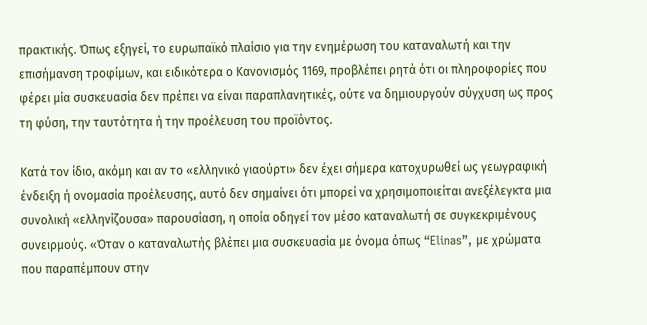πρακτικής. Όπως εξηγεί, το ευρωπαϊκό πλαίσιο για την ενημέρωση του καταναλωτή και την επισήμανση τροφίμων, και ειδικότερα ο Κανονισμός 1169, προβλέπει ρητά ότι οι πληροφορίες που φέρει μία συσκευασία δεν πρέπει να είναι παραπλανητικές, ούτε να δημιουργούν σύγχυση ως προς τη φύση, την ταυτότητα ή την προέλευση του προϊόντος.

Κατά τον ίδιο, ακόμη και αν το «ελληνικό γιαούρτι» δεν έχει σήμερα κατοχυρωθεί ως γεωγραφική ένδειξη ή ονομασία προέλευσης, αυτό δεν σημαίνει ότι μπορεί να χρησιμοποιείται ανεξέλεγκτα μια συνολική «ελληνίζουσα» παρουσίαση, η οποία οδηγεί τον μέσο καταναλωτή σε συγκεκριμένους συνειρμούς. «Όταν ο καταναλωτής βλέπει μια συσκευασία με όνομα όπως “Elinas”, με χρώματα που παραπέμπουν στην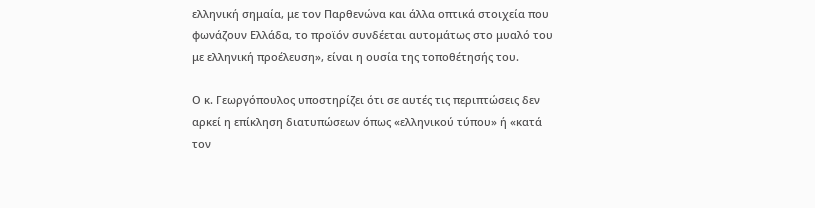ελληνική σημαία, με τον Παρθενώνα και άλλα οπτικά στοιχεία που φωνάζουν Ελλάδα, το προϊόν συνδέεται αυτομάτως στο μυαλό του με ελληνική προέλευση», είναι η ουσία της τοποθέτησής του.

Ο κ. Γεωργόπουλος υποστηρίζει ότι σε αυτές τις περιπτώσεις δεν αρκεί η επίκληση διατυπώσεων όπως «ελληνικού τύπου» ή «κατά τον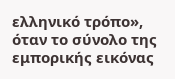ελληνικό τρόπο», όταν το σύνολο της εμπορικής εικόνας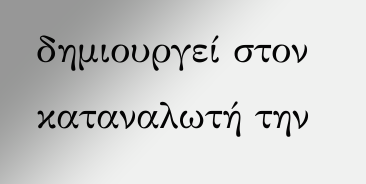δημιουργεί στον καταναλωτή την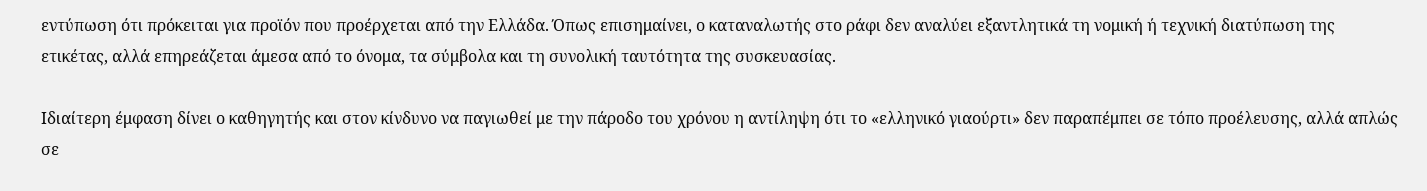εντύπωση ότι πρόκειται για προϊόν που προέρχεται από την Ελλάδα. Όπως επισημαίνει, ο καταναλωτής στο ράφι δεν αναλύει εξαντλητικά τη νομική ή τεχνική διατύπωση της ετικέτας, αλλά επηρεάζεται άμεσα από το όνομα, τα σύμβολα και τη συνολική ταυτότητα της συσκευασίας.

Ιδιαίτερη έμφαση δίνει ο καθηγητής και στον κίνδυνο να παγιωθεί με την πάροδο του χρόνου η αντίληψη ότι το «ελληνικό γιαούρτι» δεν παραπέμπει σε τόπο προέλευσης, αλλά απλώς σε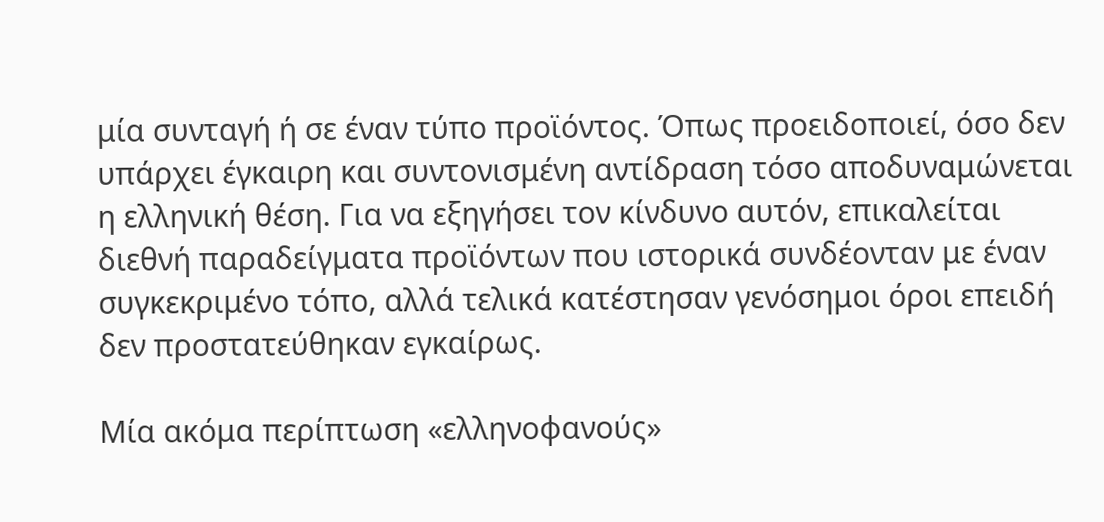μία συνταγή ή σε έναν τύπο προϊόντος. Όπως προειδοποιεί, όσο δεν υπάρχει έγκαιρη και συντονισμένη αντίδραση τόσο αποδυναμώνεται η ελληνική θέση. Για να εξηγήσει τον κίνδυνο αυτόν, επικαλείται διεθνή παραδείγματα προϊόντων που ιστορικά συνδέονταν με έναν συγκεκριμένο τόπο, αλλά τελικά κατέστησαν γενόσημοι όροι επειδή δεν προστατεύθηκαν εγκαίρως.

Μία ακόμα περίπτωση «ελληνοφανούς»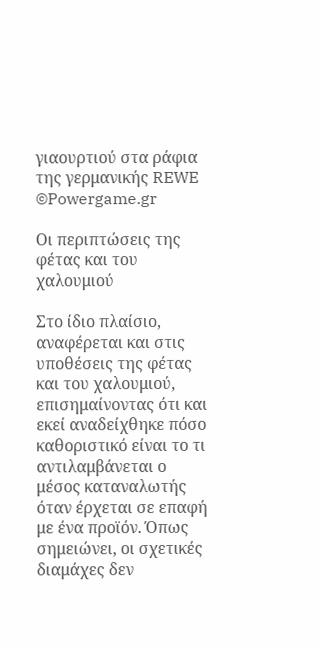γιαουρτιού στα ράφια της γερμανικής REWE ©Powergame.gr

Οι περιπτώσεις της φέτας και του χαλουμιού

Στο ίδιο πλαίσιο, αναφέρεται και στις υποθέσεις της φέτας και του χαλουμιού, επισημαίνοντας ότι και εκεί αναδείχθηκε πόσο καθοριστικό είναι το τι αντιλαμβάνεται ο μέσος καταναλωτής όταν έρχεται σε επαφή με ένα προϊόν. Όπως σημειώνει, οι σχετικές διαμάχες δεν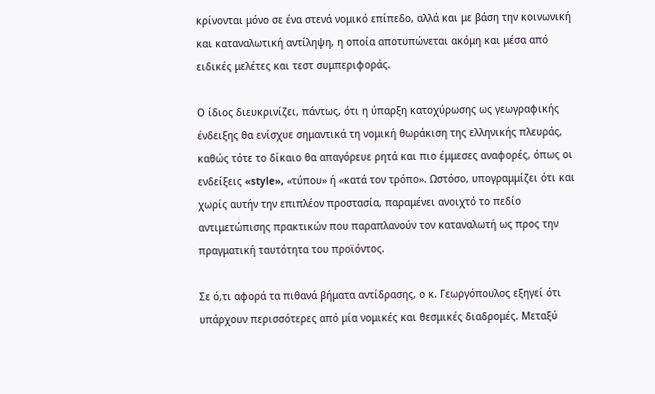κρίνονται μόνο σε ένα στενά νομικό επίπεδο, αλλά και με βάση την κοινωνική και καταναλωτική αντίληψη, η οποία αποτυπώνεται ακόμη και μέσα από ειδικές μελέτες και τεστ συμπεριφοράς.

Ο ίδιος διευκρινίζει, πάντως, ότι η ύπαρξη κατοχύρωσης ως γεωγραφικής ένδειξης θα ενίσχυε σημαντικά τη νομική θωράκιση της ελληνικής πλευράς, καθώς τότε το δίκαιο θα απαγόρευε ρητά και πιο έμμεσες αναφορές, όπως οι ενδείξεις «style», «τύπου» ή «κατά τον τρόπο». Ωστόσο, υπογραμμίζει ότι και χωρίς αυτήν την επιπλέον προστασία, παραμένει ανοιχτό το πεδίο αντιμετώπισης πρακτικών που παραπλανούν τον καταναλωτή ως προς την πραγματική ταυτότητα του προϊόντος.

Σε ό,τι αφορά τα πιθανά βήματα αντίδρασης, ο κ. Γεωργόπουλος εξηγεί ότι υπάρχουν περισσότερες από μία νομικές και θεσμικές διαδρομές. Μεταξύ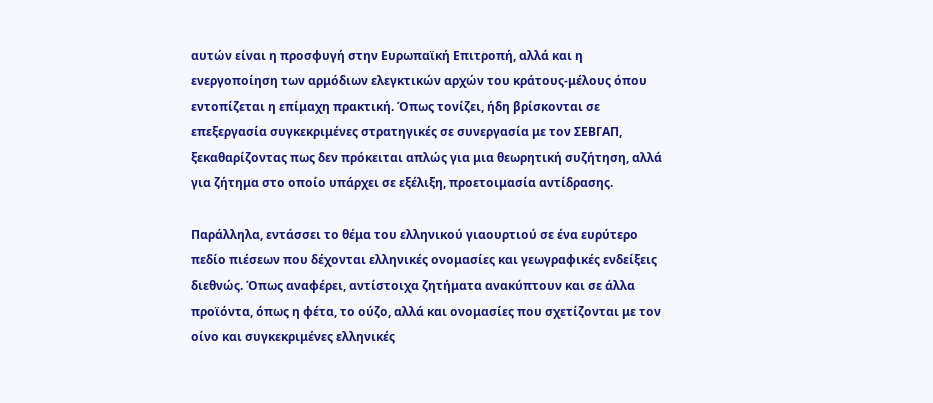αυτών είναι η προσφυγή στην Ευρωπαϊκή Επιτροπή, αλλά και η ενεργοποίηση των αρμόδιων ελεγκτικών αρχών του κράτους-μέλους όπου εντοπίζεται η επίμαχη πρακτική. Όπως τονίζει, ήδη βρίσκονται σε επεξεργασία συγκεκριμένες στρατηγικές σε συνεργασία με τον ΣΕΒΓΑΠ, ξεκαθαρίζοντας πως δεν πρόκειται απλώς για μια θεωρητική συζήτηση, αλλά για ζήτημα στο οποίο υπάρχει σε εξέλιξη, προετοιμασία αντίδρασης.

Παράλληλα, εντάσσει το θέμα του ελληνικού γιαουρτιού σε ένα ευρύτερο πεδίο πιέσεων που δέχονται ελληνικές ονομασίες και γεωγραφικές ενδείξεις διεθνώς. Όπως αναφέρει, αντίστοιχα ζητήματα ανακύπτουν και σε άλλα προϊόντα, όπως η φέτα, το ούζο, αλλά και ονομασίες που σχετίζονται με τον οίνο και συγκεκριμένες ελληνικές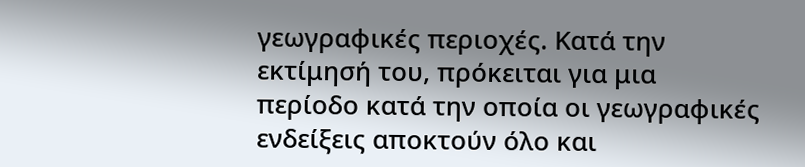γεωγραφικές περιοχές. Κατά την εκτίμησή του, πρόκειται για μια περίοδο κατά την οποία οι γεωγραφικές ενδείξεις αποκτούν όλο και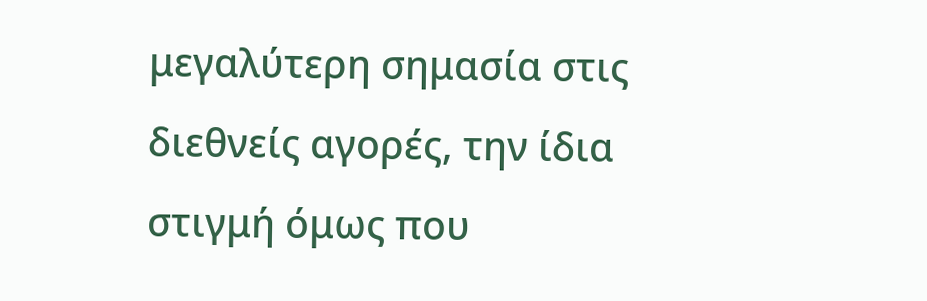μεγαλύτερη σημασία στις διεθνείς αγορές, την ίδια στιγμή όμως που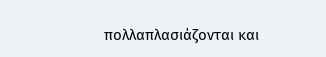πολλαπλασιάζονται και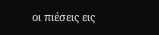οι πιέσεις εις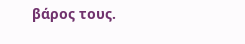βάρος τους.